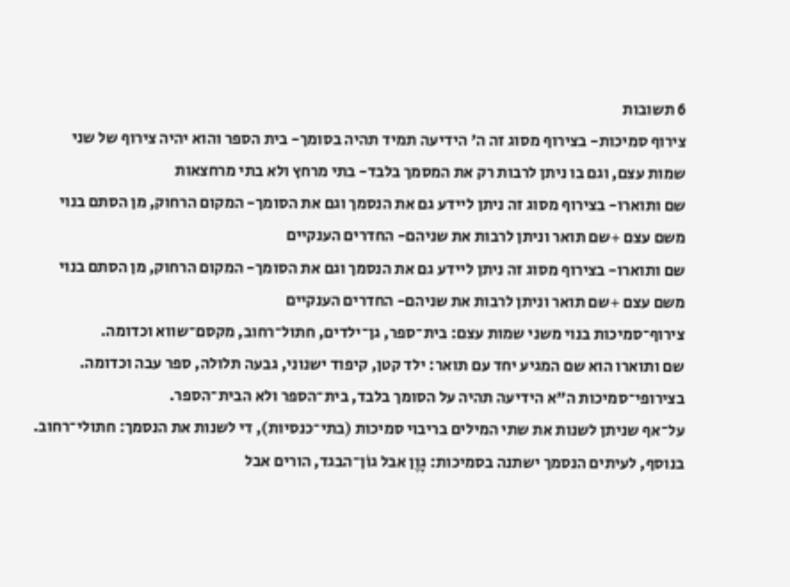6 תשובות
צירוף סמיכות- בצירוף מסוג זה ה' הידיעה תמיד תהיה בסומך- בית הספר והוא יהיה צירוף של שני שמות עצם, וגם בו ניתן לרבות רק את המסמך בלבד- בתי מרחץ ולא בתי מרחצאות
שם ותוארו- בצירוף מסוג זה ניתן ליידע גם את הנסמך וגם את הסומך- המקום הרחוק, מן הסתם בנוי משם עצם +שם תואר וניתן לרבות את שניהם- החדרים הענקיים
שם ותוארו- בצירוף מסוג זה ניתן ליידע גם את הנסמך וגם את הסומך- המקום הרחוק, מן הסתם בנוי משם עצם +שם תואר וניתן לרבות את שניהם- החדרים הענקיים
צירוף־סמיכות בנוי משני שמות עצם: בית־ספר, גן־ילדים, חתול־רחוב, מקסם־שווא וכדומה.
שם ותוארו הוא שם המגיע יחד עם תואר: ילד קטן, קיפוד ישנוני, גבעה תלולה, ספר עבה וכדומה.
בצירופי־סמיכות ה"א הידיעה תהיה על הסומך בלבד, בית־הספר ולא הבית־הספר.
על־אף שניתן לשנות את שתי המילים בריבוי סמיכות (בתי־כנסיות), די לשנות את הנסמך: חתולי־רחוב.
בנוסף, לעיתים הנסמך ישתנה בסמיכות: גָוֶן אבל גוֹן־הבגד, הורים אבל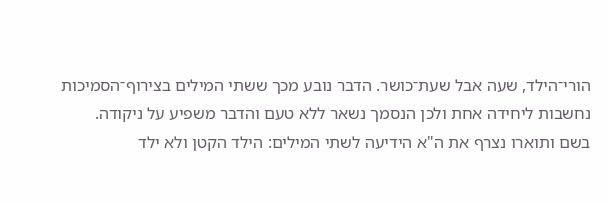הורי־הילד, שעה אבל שעת־כושר. הדבר נובע מכך ששתי המילים בצירוף־הסמיכות נחשבות ליחידה אחת ולכן הנסמך נשאר ללא טעם והדבר משפיע על ניקודה.
בשם ותוארו נצרף את ה"א הידיעה לשתי המילים: הילד הקטן ולא ילד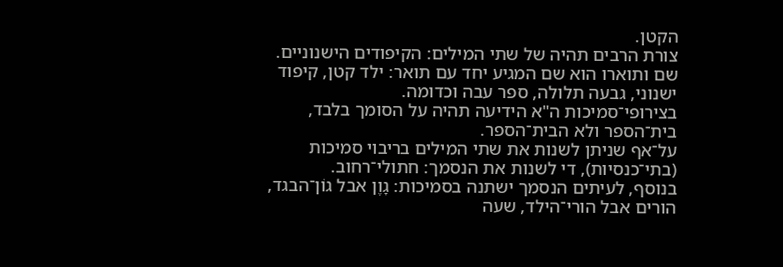הקטן.
צורת הרבים תהיה של שתי המילים: הקיפודים הישנוניים.
שם ותוארו הוא שם המגיע יחד עם תואר: ילד קטן, קיפוד ישנוני, גבעה תלולה, ספר עבה וכדומה.
בצירופי־סמיכות ה"א הידיעה תהיה על הסומך בלבד, בית־הספר ולא הבית־הספר.
על־אף שניתן לשנות את שתי המילים בריבוי סמיכות (בתי־כנסיות), די לשנות את הנסמך: חתולי־רחוב.
בנוסף, לעיתים הנסמך ישתנה בסמיכות: גָוֶן אבל גוֹן־הבגד, הורים אבל הורי־הילד, שעה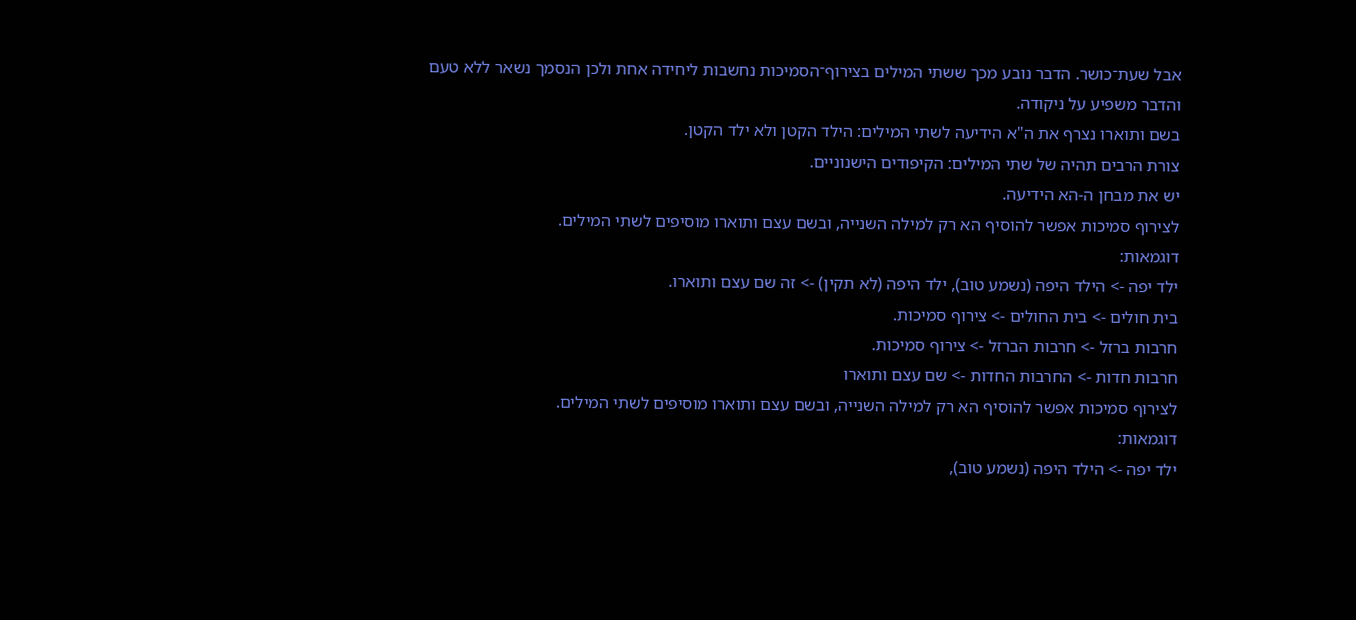אבל שעת־כושר. הדבר נובע מכך ששתי המילים בצירוף־הסמיכות נחשבות ליחידה אחת ולכן הנסמך נשאר ללא טעם והדבר משפיע על ניקודה.
בשם ותוארו נצרף את ה"א הידיעה לשתי המילים: הילד הקטן ולא ילד הקטן.
צורת הרבים תהיה של שתי המילים: הקיפודים הישנוניים.
יש את מבחן ה-הא הידיעה.
לצירוף סמיכות אפשר להוסיף הא רק למילה השנייה, ובשם עצם ותוארו מוסיפים לשתי המילים.
דוגמאות:
ילד יפה -> הילד היפה (נשמע טוב), ילד היפה (לא תקין) -> זה שם עצם ותוארו.
בית חולים -> בית החולים -> צירוף סמיכות.
חרבות ברזל -> חרבות הברזל -> צירוף סמיכות.
חרבות חדות -> החרבות החדות -> שם עצם ותוארו
לצירוף סמיכות אפשר להוסיף הא רק למילה השנייה, ובשם עצם ותוארו מוסיפים לשתי המילים.
דוגמאות:
ילד יפה -> הילד היפה (נשמע טוב),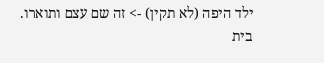ילד היפה (לא תקין) -> זה שם עצם ותוארו.
בית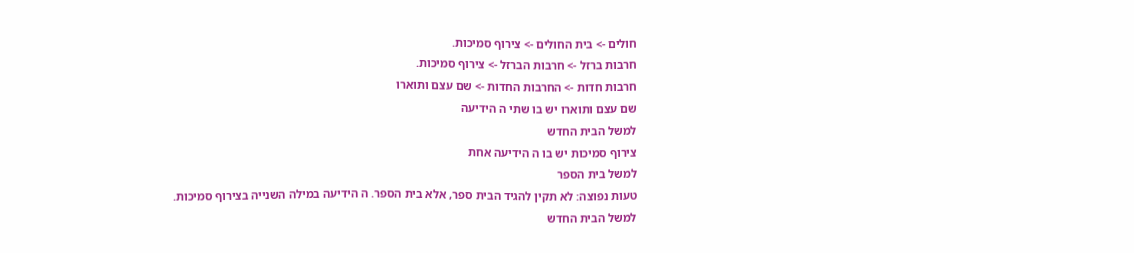חולים -> בית החולים -> צירוף סמיכות.
חרבות ברזל -> חרבות הברזל -> צירוף סמיכות.
חרבות חדות -> החרבות החדות -> שם עצם ותוארו
שם עצם ותוארו יש בו שתי ה הידיעה
למשל הבית החדש
צירוף סמיכות יש בו ה הידיעה אחת
למשל בית הספר
טעות נפוצה: לא תקין להגיד הבית ספר, אלא בית הספר. ה הידיעה במילה השנייה בצירוף סמיכות.
למשל הבית החדש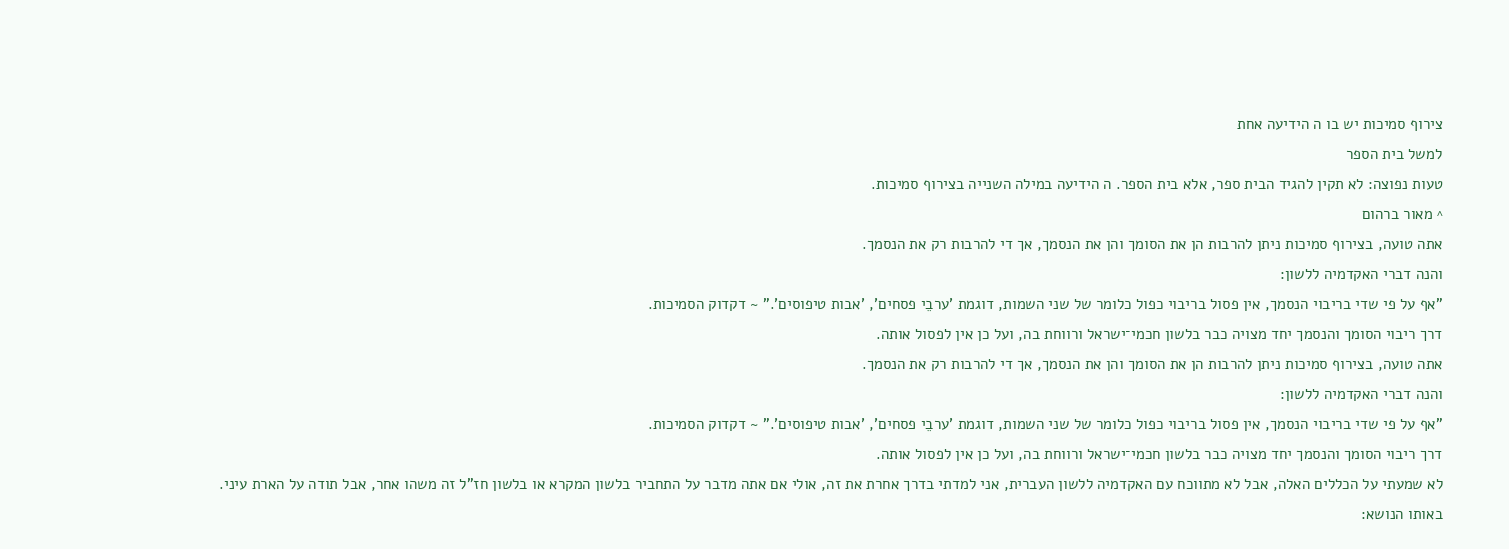צירוף סמיכות יש בו ה הידיעה אחת
למשל בית הספר
טעות נפוצה: לא תקין להגיד הבית ספר, אלא בית הספר. ה הידיעה במילה השנייה בצירוף סמיכות.
^ מאור ברהום
אתה טועה, בצירוף סמיכות ניתן להרבות הן את הסומך והן את הנסמך, אך די להרבות רק את הנסמך.
והנה דברי האקדמיה ללשון:
"אף על פי שדי בריבוי הנסמך, אין פסול בריבוי כפול כלומר של שני השמות, דוגמת 'ערבֵי פסחים', 'אבות טיפוסים'." ~ דקדוק הסמיכות.
דרך ריבוי הסומך והנסמך יחד מצויה כבר בלשון חכמי־ישראל ורווחת בה, ועל כן אין לפסול אותה.
אתה טועה, בצירוף סמיכות ניתן להרבות הן את הסומך והן את הנסמך, אך די להרבות רק את הנסמך.
והנה דברי האקדמיה ללשון:
"אף על פי שדי בריבוי הנסמך, אין פסול בריבוי כפול כלומר של שני השמות, דוגמת 'ערבֵי פסחים', 'אבות טיפוסים'." ~ דקדוק הסמיכות.
דרך ריבוי הסומך והנסמך יחד מצויה כבר בלשון חכמי־ישראל ורווחת בה, ועל כן אין לפסול אותה.
לא שמעתי על הכללים האלה, אבל לא מתווכח עם האקדמיה ללשון העברית, אני למדתי בדרך אחרת את זה, אולי אם אתה מדבר על התחביר בלשון המקרא או בלשון חז"ל זה משהו אחר, אבל תודה על הארת עיני.
באותו הנושא: